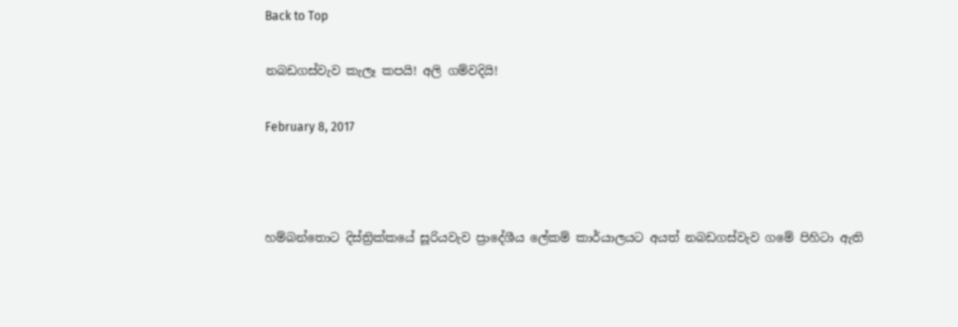Back to Top

නබඩගස්වැව කැලෑ කපයි! අලි ගම්වදියි!

February 8, 2017



හම්බන්තොට දිස්ත්‍රික්කයේ සූරියවැව ප්‍රාදේශීය ලේකම් කාර්යාලයට අයත් නබඩගස්වැව ගමේ පිහිටා ඇති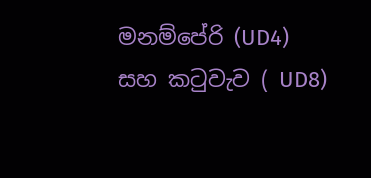මනම්පේරි (UD4) සහ කටුවැව ( UD8)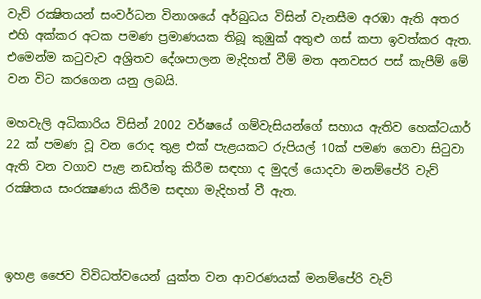වැව් රක්‍ෂිතයන් සංවර්ධන විනාශයේ අර්බුධය විසින් වැනසීම අරඹා ඇති අතර එහි අක්කර අටක පමණ ප්‍රමාණයක තිබූ කුඹුක් අතුළු ගස් කපා ඉවත්කර ඇත. එමෙන්ම කටුවැව අශ්‍රිතව දේශපාලන මැදිහත් වීම් මත අනවසර පස් කැපීම් මේ වන විට කරගෙන යනු ලබයි.

මහවැලි අධිකාරිය විසින් 2002 වර්ෂයේ ගම්වැසියන්ගේ සහාය ඇතිව හෙක්ටයාර් 22 ක් පමණ වූ වන රොද තුළ එක් පැළයකට රුපියල් 10ක් පමණ ගෙවා සිටුවා ඇති වන වගාව පැළ නඩත්තු කිරීම සඳහා ද මුදල් යොදවා මනම්පේරි වැව් රක්‍ෂිතය සංරක්‍ෂණය කිරීම සඳහා මැදිහත් වී ඇත.



ඉහළ ජෛව විවිධත්වයෙන් යුක්ත වන ආවරණයක් මනම්පේරි වැව්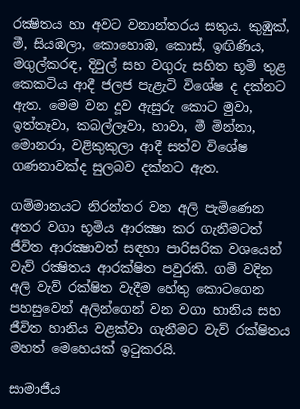රක්‍ෂිතය හා අවට වනාන්තරය සතුය. කුඹුක්, මී, සියඹලා, කොහොඹ, කොස්, ඉඟිණිය, මගුල්කරඳ, දිවුල් සහ වගුරු සහිත භූමි තුළ කෙකටිය ආදී ජලජ පැළැටි විශේෂ ද දක්නට ඇත. මෙම වන දූව ඇසුරු කොට මුවා, ඉත්තෑවා, කබල්ලෑවා, හාවා, මී මින්නා, මොනරා, වළිකුකුලා ආදී සත්ව විශේෂ ගණනාවක්ද සුලබව දක්නට ඇත.

ගම්මානයට නිරන්තර වන අලි පැමිණෙන අතර වගා භූමිය ආරක්‍ෂා කර ගැනීමටත් ජීවිත ආරක්‍ෂාවත් සඳහා පාරිසරික වශයෙන් වැව් රක්‍ෂිතය ආරක්ෂිත පවුරකි. ගම් වදින අලි වැව් රක්ෂිත වැදීම හේතු කොටගෙන පහසුවෙන් අලින්ගෙන් වන වගා හානිය සහ ජීවිත හානිය වළක්වා ගැනීමට වැව් රක්ෂිතය මහත් මෙහෙයක් ඉටුකරයි.

සාමාජීය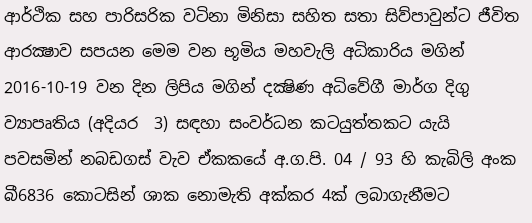ආර්ථික සහ පාරිසරික වටිනා මිනිසා සහිත සතා සිව්පාවුන්ට ජීවිත ආරක්‍ෂාව සපයන මෙම වන භූමිය මහවැලි අධිකාරිය මගින් 2016-10-19 වන දින ලිපිය මගින් දක්‍ෂිණ අධිවේගී මාර්ග දිගු ව්‍යාපෘතිය (අදියර  3) සඳහා සංවර්ධන කටයුත්තකට යැයි පවසමින් නබඩගස් වැව ඒකකයේ අ.ග.පි. 04 / 93 හි කැබිලි අංක බී6836 කොටසින් ශාක නොමැති අක්කර 4ක් ලබාගැනීමට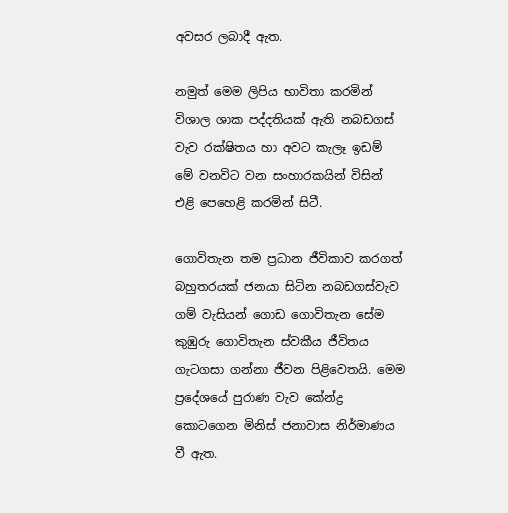අවසර ලබාදී ඇත.

නමුත් මෙම ලිපිය භාවිතා කරමින් විශාල ශාක පද්දතියක් ඇති නබඩගස් වැව රක්ෂිතය හා අවට කැලෑ ඉඩම් මේ වනවිට වන සංහාරකයින් විසින් එළි පෙහෙළි කරමින් සිටී.

ගොවිතැන තම ප්‍රධාන ජීවිකාව කරගත් බහුතරයක් ජනයා සිටින නබඩගස්වැව ගම් වැසියන් ගොඩ ගොවිතැන සේම කුඹුරු ගොවිතැන ස්වකීය ජීවිතය ගැටගසා ගන්නා ජීවන පිළිවෙතයි. මෙම ප්‍රදේශයේ පුරාණ වැව කේන්ද්‍ර කොටගෙන මිනිස් ජනාවාස නිර්මාණය වී ඇත.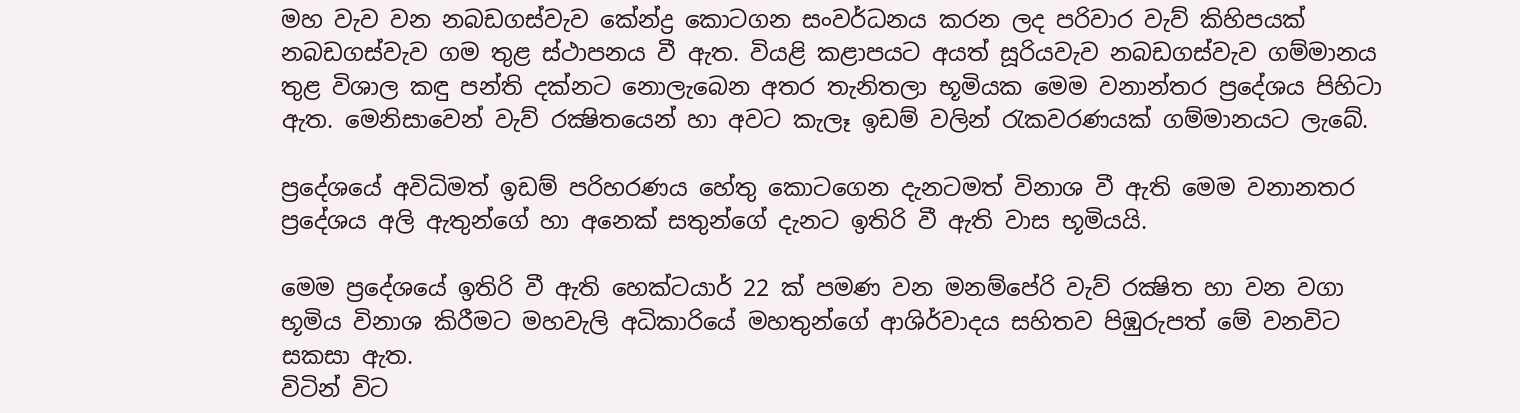මහ වැව වන නබඩගස්වැව කේන්ද්‍ර කොටගන සංවර්ධනය කරන ලද පරිවාර වැව් කිහිපයක් නබඩගස්වැව ගම තුළ ස්ථාපනය වී ඇත. වියළි කළාපයට අයත් සූරියවැව නබඩගස්වැව ගම්මානය තුළ විශාල කඳු පන්ති දක්නට නොලැබෙන අතර තැනිතලා භූමියක මෙම වනාන්තර ප්‍රදේශය පිහිටා ඇත. මෙනිසාවෙන් වැව් රක්‍ෂිතයෙන් හා අවට කැලෑ ඉඩම් වලින් රැකවරණයක් ගම්මානයට ලැබේ.

ප්‍රදේශයේ අවිධිමත් ඉඩම් පරිහරණය හේතු කොටගෙන දැනටමත් විනාශ වී ඇති මෙම වනානතර ප්‍රදේශය අලි ඇතුන්ගේ හා අනෙක් සතුන්ගේ දැනට ඉතිරි වී ඇති වාස භූමියයි.

මෙම ප්‍රදේශයේ ඉතිරි වී ඇති හෙක්ටයාර් 22 ක් පමණ වන මනම්පේරි වැව් රක්‍ෂිත හා වන වගා භූමිය විනාශ කිරීමට මහවැලි අධිකාරියේ මහතුන්ගේ ආශිර්වාදය සහිතව පිඹුරුපත් මේ වනවිට සකසා ඇත.
විටින් විට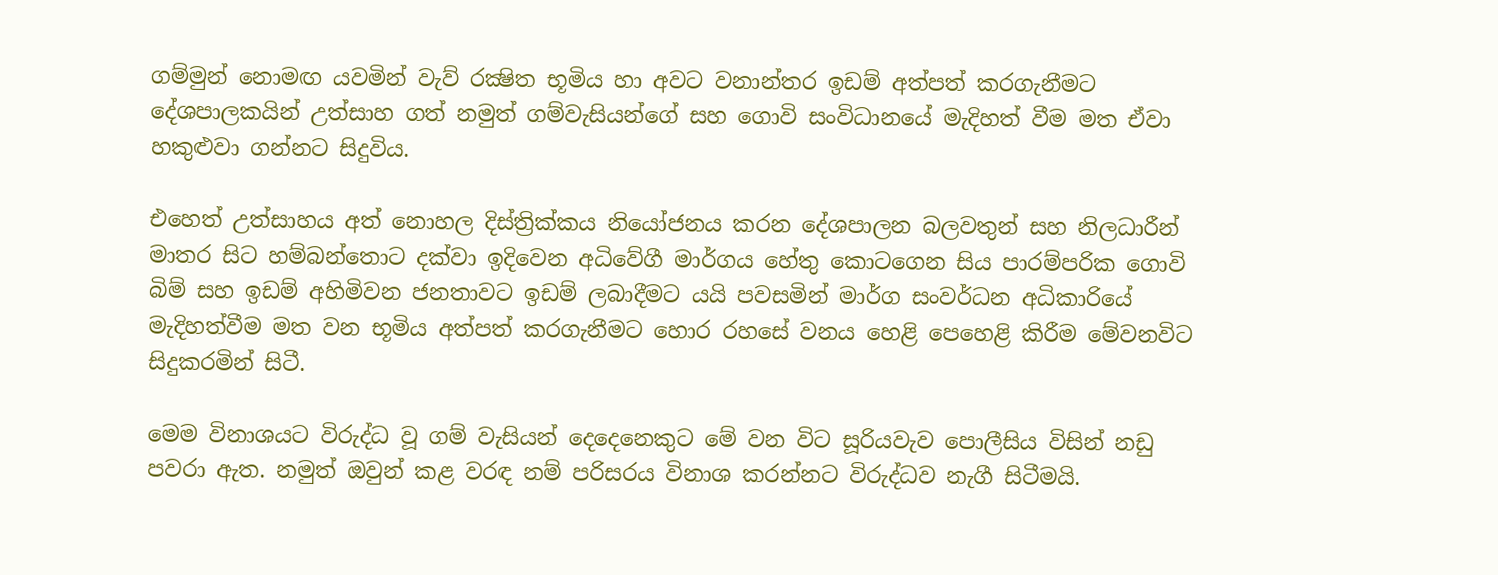ගම්මුන් නොමඟ යවමින් වැව් රක්‍ෂිත භූමිය හා අවට වනාන්තර ඉඩම් අත්පත් කරගැනීමට දේශපාලකයින් උත්සාහ ගත් නමුත් ගම්වැසියන්ගේ සහ ගොවි සංවිධානයේ මැදිහත් වීම මත ඒවා හකුළුවා ගන්නට සිදුවිය.

එහෙත් උත්සාහය අත් නොහල දිස්ත්‍රික්කය නියෝජනය කරන දේශපාලන බලවතුන් සහ නිලධාරීන් මාතර සිට හම්බන්තොට දක්වා ඉදිවෙන අධිවේගී මාර්ගය හේතු කොටගෙන සිය පාරම්පරික ගොවි බිම් සහ ඉඩම් අහිමිවන ජනතාවට ඉඩම් ලබාදීමට යයි පවසමින් මාර්ග සංවර්ධන අධිකාරියේ මැදිහත්වීම මත වන භූමිය අත්පත් කරගැනීමට හොර රහසේ වනය හෙළි පෙහෙළි කිරීම මේවනවිට සිදුකරමින් සිටී.

මෙම විනාශයට විරුද්ධ වූ ගම් වැසියන් දෙදෙනෙකුට මේ වන විට සූරියවැව පොලීසිය විසින් නඩු පවරා ඇත. නමුත් ඔවුන් කළ වරඳ නම් පරිසරය විනාශ කරන්නට විරුද්ධව නැගී සිටීමයි.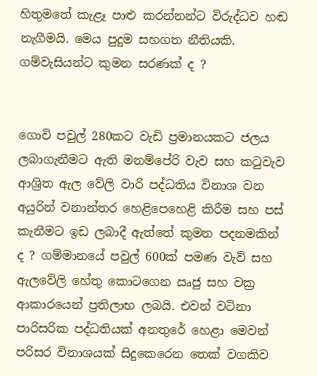හිතුමතේ කැළෑ පාළු කරන්නන්ට විරුද්ධව හඬ නැගීමයි. මෙය පුදුම සහගත නීතියකි. ගම්වැසියන්ට කුමන සරණක් ද ?


ගොවි පවුල් 280කට වැඩි ප්‍රමානයකට ජලය ලබාගැනීමට ඇති මනම්පේරි වැව සහ කටුවැව ආශ්‍රිත ඇල වේලි වාරි පද්ධතිය විනාශ වන අයුරින් වනාන්තර හෙළිපෙහෙළි කිරීම සහ පස් කැනීමට ඉඩ ලබාදී ඇත්තේ කුමන පදනමකින් ද ? ගම්මානයේ පවුල් 600ක් පමණ වැව් සහ ඇලවේලි හේතු කොටගෙන ඍජු සහ වක්‍ර ආකාරයෙන් ප්‍රතිලාභ ලබයි. එවන් වටිනා පාරිසරික පද්ධතියක් අනතුරේ හෙළා මෙවන් පරිසර විනාශයක් සිදුකෙරෙන තෙක් වගකිව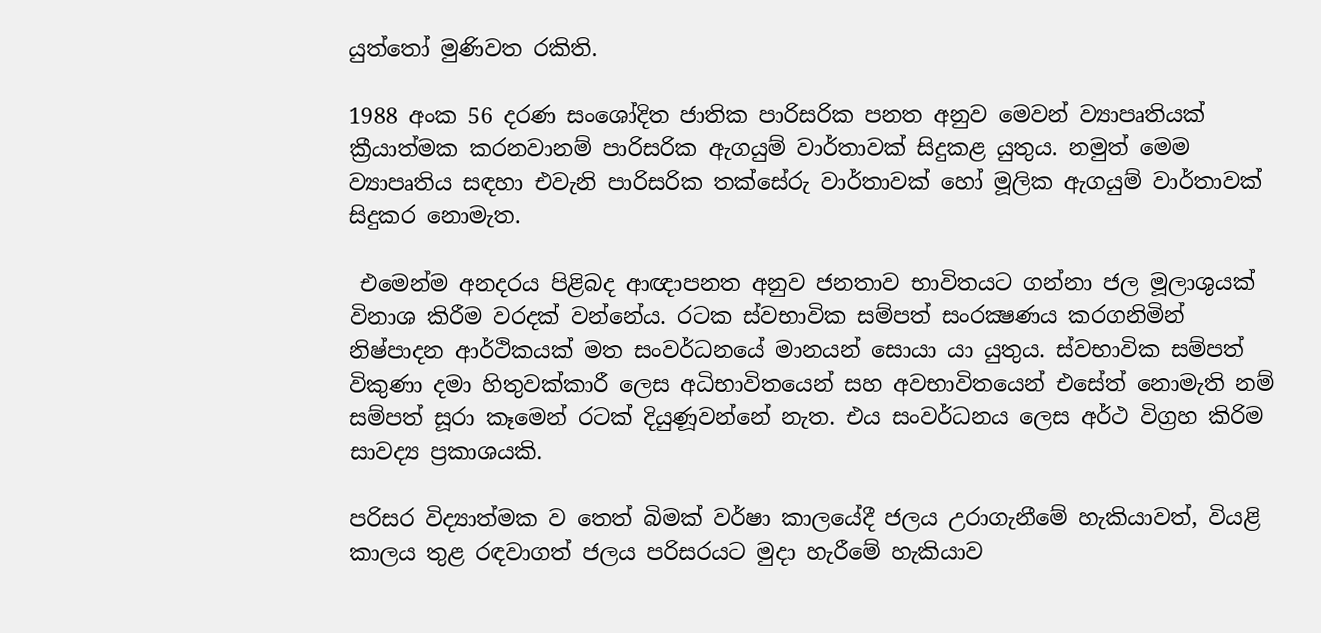යුත්තෝ මුණිවත රකිති.

1988 අංක 56 දරණ සංශෝදිත ජාතික පාරිසරික පනත අනුව මෙවන් ව්‍යාපෘතියක් ක්‍රීයාත්මක කරනවානම් පාරිසරික ඇගයුම් වාර්තාවක් සිදුකළ යුතුය. නමුත් මෙම ව්‍යාපෘතිය සඳහා එවැනි පාරිසරික තක්සේරු වාර්තාවක් හෝ මූලික ඇගයුම් වාර්තාවක් සිදුකර නොමැත.

 එමෙන්ම අනදරය පිළිබද ආඥාපනත අනුව ජනතාව භාවිතයට ගන්නා ජල මූලාශුයක් විනාශ කිරීම වරදක් වන්නේය. රටක ස්වභාවික සම්පත් සංරක්‍ෂණය කරගනිමින් නිෂ්පාදන ආර්ථිකයක් මත සංවර්ධනයේ මානයන් සොයා යා යුතුය. ස්වභාවික සම්පත් විකුණා දමා හිතුවක්කාරී ලෙස අධිභාවිතයෙන් සහ අවභාවිතයෙන් එසේත් නොමැති නම් සම්පත් සූරා කෑමෙන් රටක් දියුණූවන්නේ නැත. එය සංවර්ධනය ලෙස අර්ථ විග්‍රහ කිරිම සාවද්‍ය ප්‍රකාශයකි.

පරිසර විද්‍යාත්මක ව තෙත් බිමක් වර්ෂා කාලයේදී ජලය උරාගැනීමේ හැකියාවත්, වියළි කාලය තුළ රඳවාගත් ජලය පරිසරයට මුදා හැරීමේ හැකියාව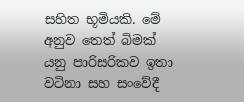සහිත භූමියකි. මේ අනුව තෙත් බිමක් යනු පාරිසරිකව ඉතා වටිනා සහ සංවේදී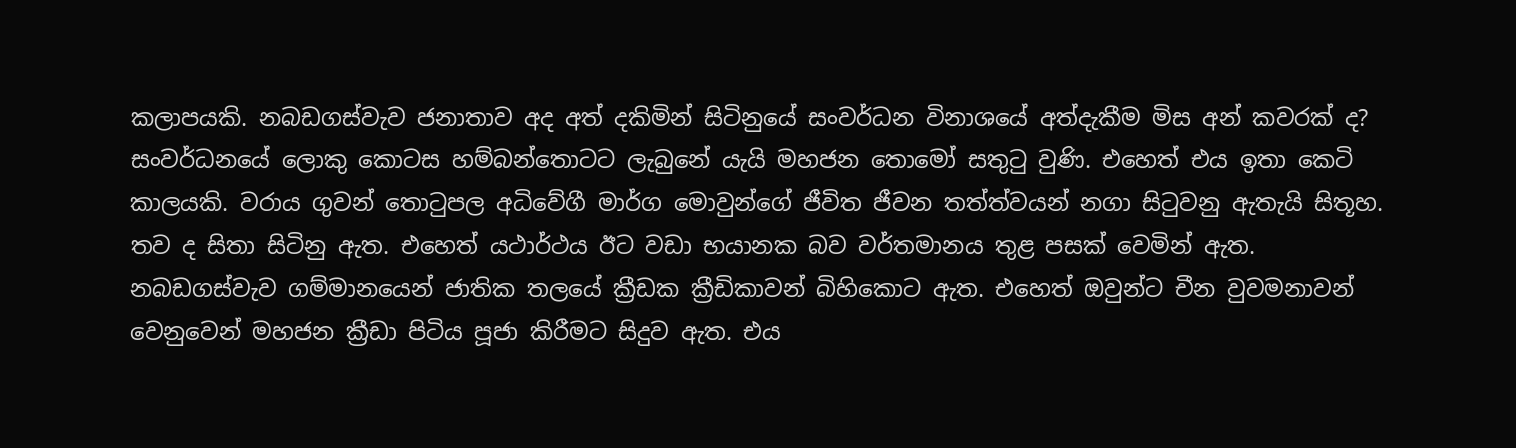කලාපයකි. නබඩගස්වැව ජනාතාව අද අත් දකිමින් සිටිනුයේ සංවර්ධන විනාශයේ අත්දැකීම මිස අන් කවරක් ද? සංවර්ධනයේ ලොකු කොටස හම්බන්තොටට ලැබුනේ යැයි මහජන තොමෝ සතුටු වුණි. එහෙත් එය ඉතා කෙටි කාලයකි. වරාය ගුවන් තොටුපල අධිවේගී මාර්ග මොවුන්ගේ ජීවිත ජීවන තත්ත්වයන් නගා සිටුවනු ඇතැයි සිතූහ. තව ද සිතා සිටිනු ඇත. එහෙත් යථාර්ථය ඊට වඩා භයානක බව වර්තමානය තුළ පසක් වෙමින් ඇත.
නබඩගස්වැව ගම්මානයෙන් ජාතික තලයේ ක්‍රීඩක ක්‍රීඩිකාවන් බිහිකොට ඇත. එහෙත් ඔවුන්ට චීන වුවමනාවන් වෙනුවෙන් මහජන ක්‍රීඩා පිටිය පූජා කිරීමට සිදුව ඇත. එය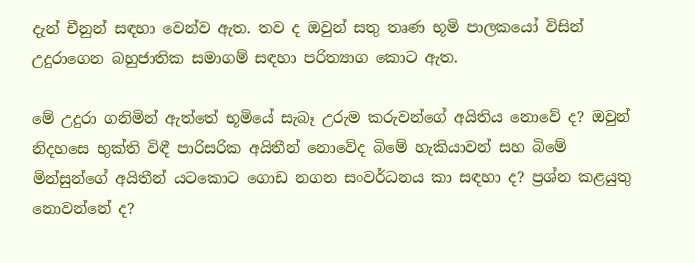දැන් චීනුන් සඳහා වෙන්ව ඇත. තව ද ඔවුන් සතු තෘණ භූමි පාලකයෝ විසින් උදුරාගෙන බහුජාතික සමාගම් සඳහා පරිත්‍යාග කොට ඇත.

මේ උදුරා ගනිමින් ඇත්තේ භූමියේ සැබෑ උරුම කරුවන්ගේ අයිතිය නොවේ ද? ඔවුන් නිදහසෙ භුක්ති විඳී පාරිසරික අයිතීන් නොවේද බිමේ හැකියාවන් සහ බිමේ මින්සුන්ගේ අයිතීන් යටකොට ගොඩ නගන සංවර්ධනය කා සඳහා ද? ප්‍රශ්න කළයුතු නොවන්නේ ද?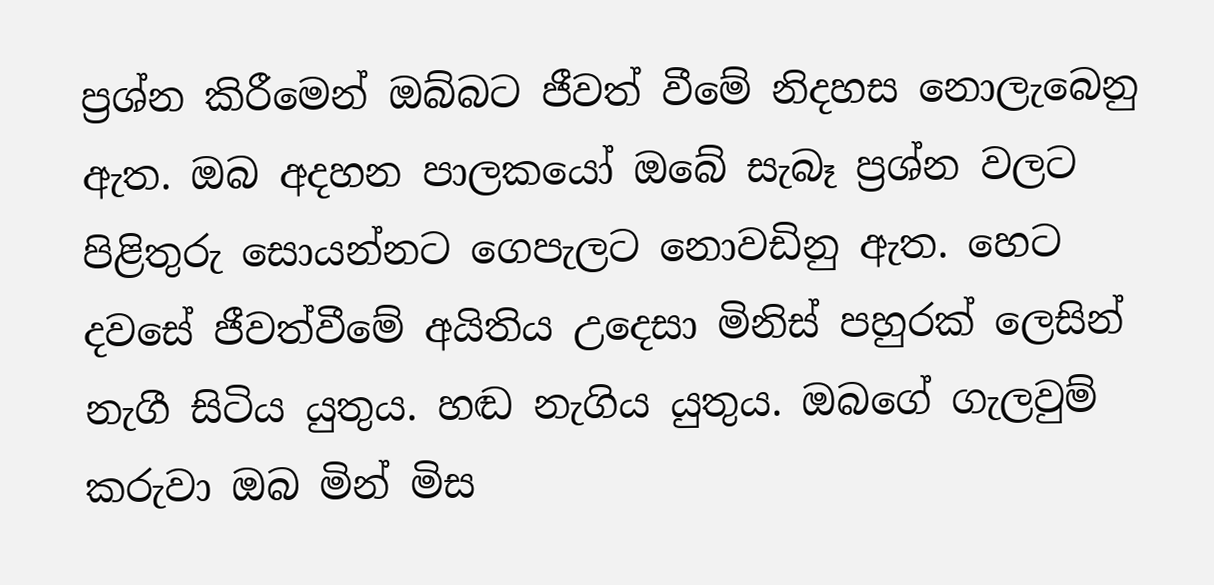ප්‍රශ්න කිරීමෙන් ඔබ්බට ජීවත් වීමේ නිදහස නොලැබෙනු ඇත. ඔබ අදහන පාලකයෝ ඔබේ සැබෑ ප්‍රශ්න වලට පිළිතුරු සොයන්නට ගෙපැලට නොවඩිනු ඇත. හෙට දවසේ ජීවත්වීමේ අයිතිය උදෙසා මිනිස් පහුරක් ලෙසින් නැගී සිටිය යුතුය. හඬ නැගිය යුතුය. ඔබගේ ගැලවුම් කරුවා ඔබ මින් මිස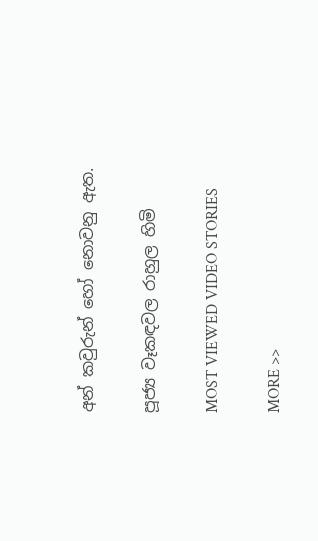අන් කවුරුන් හෝ නොවනු ඇත.

පූජ්‍ය වෑකඳවල රාහුල හිමි

MOST VIEWED VIDEO STORIES

MORE >>